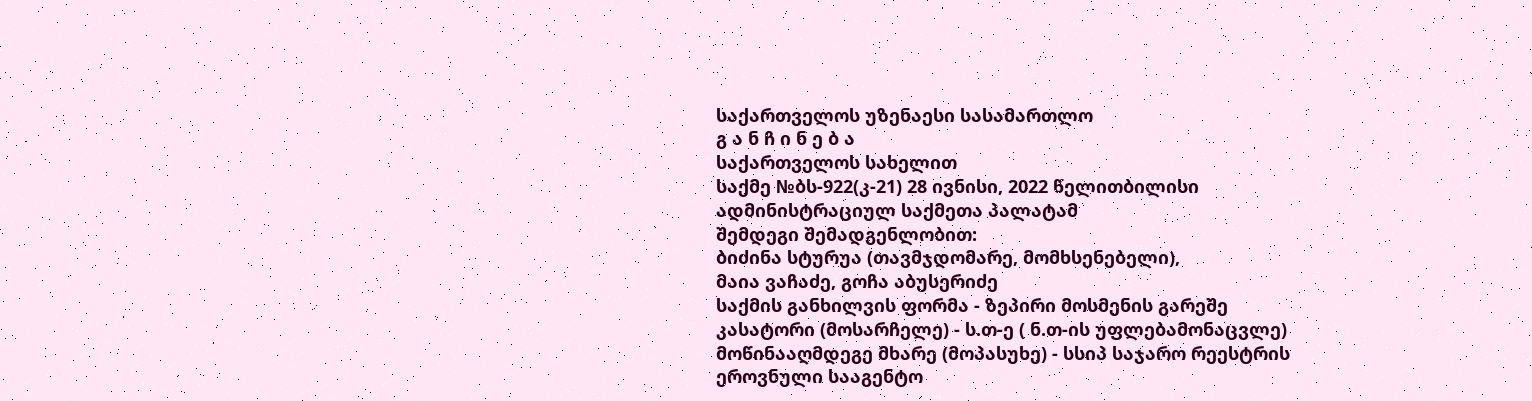საქართველოს უზენაესი სასამართლო
გ ა ნ ჩ ი ნ ე ბ ა
საქართველოს სახელით
საქმე №ბს-922(კ-21) 28 ივნისი, 2022 წელითბილისი
ადმინისტრაციულ საქმეთა პალატამ
შემდეგი შემადგენლობით:
ბიძინა სტურუა (თავმჯდომარე, მომხსენებელი),
მაია ვაჩაძე, გოჩა აბუსერიძე
საქმის განხილვის ფორმა - ზეპირი მოსმენის გარეშე
კასატორი (მოსარჩელე) - ს.თ-ე ( ნ.თ-ის უფლებამონაცვლე)
მოწინააღმდეგე მხარე (მოპასუხე) - სსიპ საჯარო რეესტრის ეროვნული სააგენტო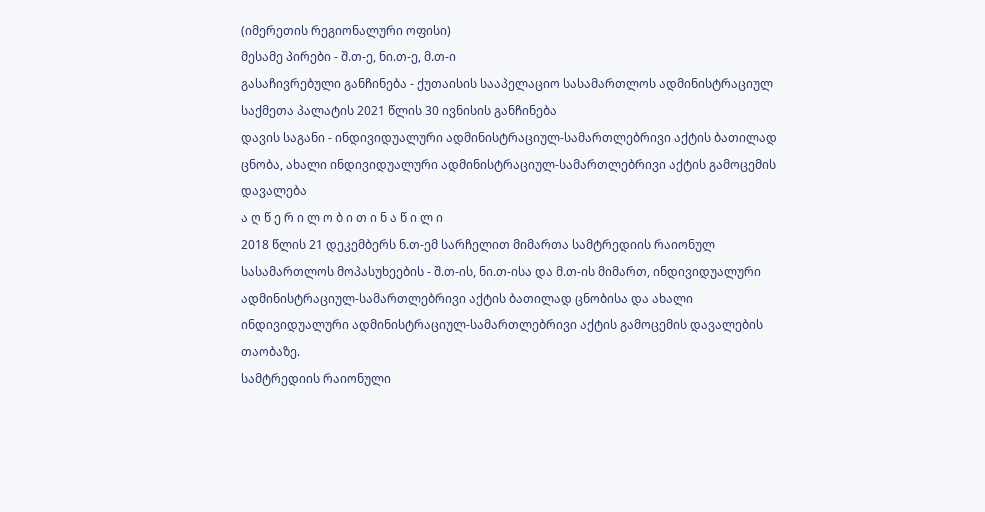(იმერეთის რეგიონალური ოფისი)
მესამე პირები - შ.თ-ე, ნი.თ-ე, მ.თ-ი
გასაჩივრებული განჩინება - ქუთაისის სააპელაციო სასამართლოს ადმინისტრაციულ საქმეთა პალატის 2021 წლის 30 ივნისის განჩინება
დავის საგანი - ინდივიდუალური ადმინისტრაციულ-სამართლებრივი აქტის ბათილად ცნობა, ახალი ინდივიდუალური ადმინისტრაციულ-სამართლებრივი აქტის გამოცემის დავალება
ა ღ წ ე რ ი ლ ო ბ ი თ ი ნ ა წ ი ლ ი
2018 წლის 21 დეკემბერს ნ.თ-ემ სარჩელით მიმართა სამტრედიის რაიონულ სასამართლოს მოპასუხეების - შ.თ-ის, ნი.თ-ისა და მ.თ-ის მიმართ, ინდივიდუალური ადმინისტრაციულ-სამართლებრივი აქტის ბათილად ცნობისა და ახალი ინდივიდუალური ადმინისტრაციულ-სამართლებრივი აქტის გამოცემის დავალების თაობაზე.
სამტრედიის რაიონული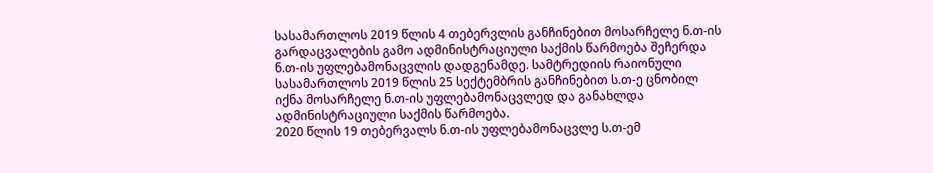სასამართლოს 2019 წლის 4 თებერვლის განჩინებით მოსარჩელე ნ.თ-ის გარდაცვალების გამო ადმინისტრაციული საქმის წარმოება შეჩერდა ნ.თ-ის უფლებამონაცვლის დადგენამდე. სამტრედიის რაიონული სასამართლოს 2019 წლის 25 სექტემბრის განჩინებით ს.თ-ე ცნობილ იქნა მოსარჩელე ნ.თ-ის უფლებამონაცვლედ და განახლდა ადმინისტრაციული საქმის წარმოება.
2020 წლის 19 თებერვალს ნ.თ-ის უფლებამონაცვლე ს.თ-ემ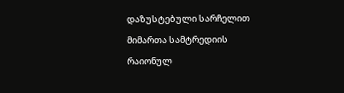დაზუსტებული სარჩელით მიმართა სამტრედიის რაიონულ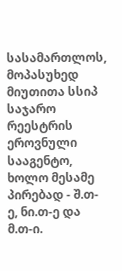სასამართლოს, მოპასუხედ მიუთითა სსიპ საჯარო რეესტრის ეროვნული სააგენტო, ხოლო მესამე პირებად - შ.თ-ე, ნი.თ-ე და მ.თ-ი.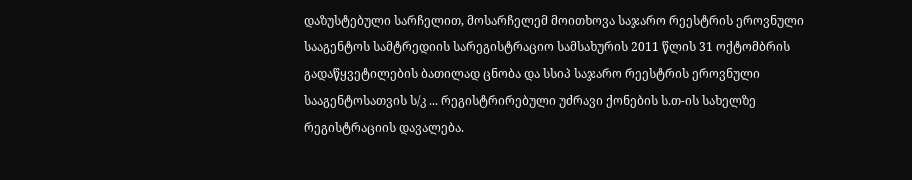დაზუსტებული სარჩელით, მოსარჩელემ მოითხოვა საჯარო რეესტრის ეროვნული სააგენტოს სამტრედიის სარეგისტრაციო სამსახურის 2011 წლის 31 ოქტომბრის გადაწყვეტილების ბათილად ცნობა და სსიპ საჯარო რეესტრის ეროვნული სააგენტოსათვის ს/კ ... რეგისტრირებული უძრავი ქონების ს.თ-ის სახელზე რეგისტრაციის დავალება.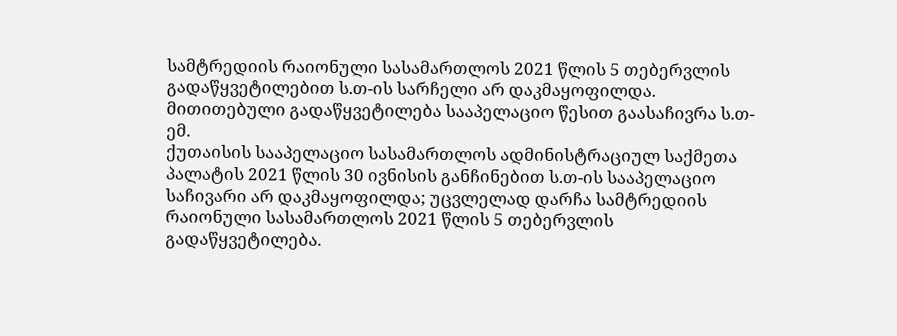სამტრედიის რაიონული სასამართლოს 2021 წლის 5 თებერვლის გადაწყვეტილებით ს.თ-ის სარჩელი არ დაკმაყოფილდა. მითითებული გადაწყვეტილება სააპელაციო წესით გაასაჩივრა ს.თ-ემ.
ქუთაისის სააპელაციო სასამართლოს ადმინისტრაციულ საქმეთა პალატის 2021 წლის 30 ივნისის განჩინებით ს.თ-ის სააპელაციო საჩივარი არ დაკმაყოფილდა; უცვლელად დარჩა სამტრედიის რაიონული სასამართლოს 2021 წლის 5 თებერვლის გადაწყვეტილება.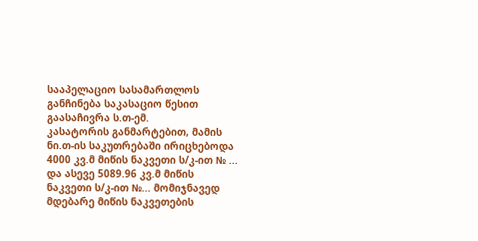სააპელაციო სასამართლოს განჩინება საკასაციო წესით გაასაჩივრა ს.თ-ემ.
კასატორის განმარტებით, მამის ნი.თ-ის საკუთრებაში ირიცხებოდა 4000 კვ.მ მიწის ნაკვეთი ს/კ-ით № ... და ასევე 5089.96 კვ.მ მიწის ნაკვეთი ს/კ-ით №... მომიჯნავედ მდებარე მიწის ნაკვეთების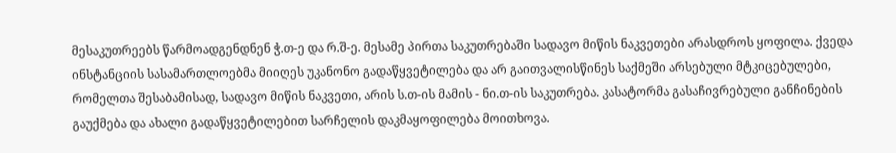მესაკუთრეებს წარმოადგენდნენ ჭ.თ-ე და რ.შ-ე. მესამე პირთა საკუთრებაში სადავო მიწის ნაკვეთები არასდროს ყოფილა. ქვედა ინსტანციის სასამართლოებმა მიიღეს უკანონო გადაწყვეტილება და არ გაითვალისწინეს საქმეში არსებული მტკიცებულები, რომელთა შესაბამისად, სადავო მიწის ნაკვეთი, არის ს.თ-ის მამის - ნი.თ-ის საკუთრება. კასატორმა გასაჩივრებული განჩინების გაუქმება და ახალი გადაწყვეტილებით სარჩელის დაკმაყოფილება მოითხოვა.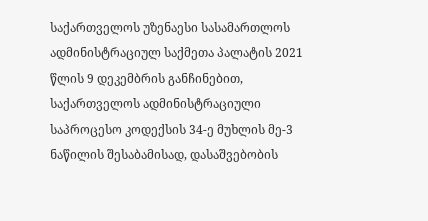საქართველოს უზენაესი სასამართლოს ადმინისტრაციულ საქმეთა პალატის 2021 წლის 9 დეკემბრის განჩინებით, საქართველოს ადმინისტრაციული საპროცესო კოდექსის 34-ე მუხლის მე-3 ნაწილის შესაბამისად, დასაშვებობის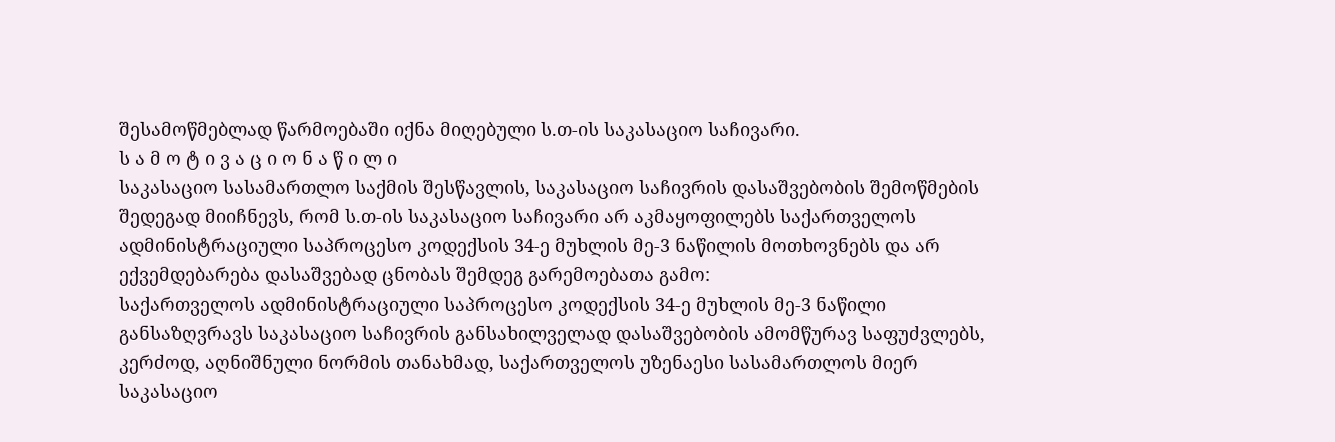შესამოწმებლად წარმოებაში იქნა მიღებული ს.თ-ის საკასაციო საჩივარი.
ს ა მ ო ტ ი ვ ა ც ი ო ნ ა წ ი ლ ი
საკასაციო სასამართლო საქმის შესწავლის, საკასაციო საჩივრის დასაშვებობის შემოწმების შედეგად მიიჩნევს, რომ ს.თ-ის საკასაციო საჩივარი არ აკმაყოფილებს საქართველოს ადმინისტრაციული საპროცესო კოდექსის 34-ე მუხლის მე-3 ნაწილის მოთხოვნებს და არ ექვემდებარება დასაშვებად ცნობას შემდეგ გარემოებათა გამო:
საქართველოს ადმინისტრაციული საპროცესო კოდექსის 34-ე მუხლის მე-3 ნაწილი განსაზღვრავს საკასაციო საჩივრის განსახილველად დასაშვებობის ამომწურავ საფუძვლებს, კერძოდ, აღნიშნული ნორმის თანახმად, საქართველოს უზენაესი სასამართლოს მიერ საკასაციო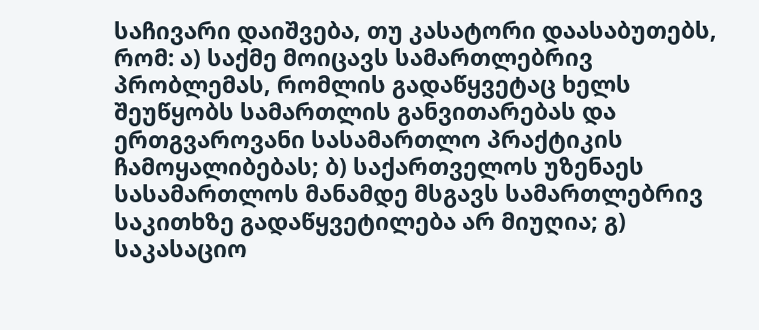საჩივარი დაიშვება, თუ კასატორი დაასაბუთებს, რომ: ა) საქმე მოიცავს სამართლებრივ პრობლემას, რომლის გადაწყვეტაც ხელს შეუწყობს სამართლის განვითარებას და ერთგვაროვანი სასამართლო პრაქტიკის ჩამოყალიბებას; ბ) საქართველოს უზენაეს სასამართლოს მანამდე მსგავს სამართლებრივ საკითხზე გადაწყვეტილება არ მიუღია; გ) საკასაციო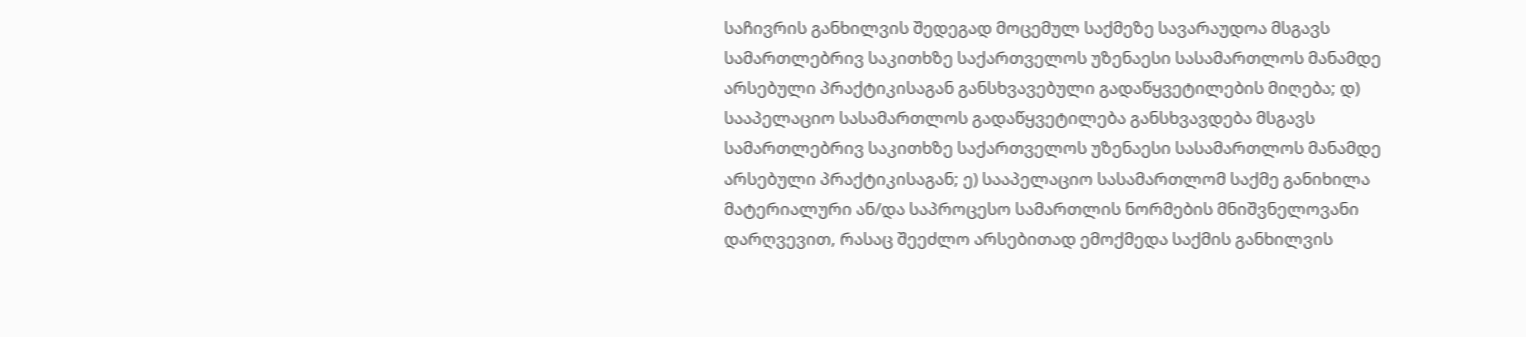საჩივრის განხილვის შედეგად მოცემულ საქმეზე სავარაუდოა მსგავს სამართლებრივ საკითხზე საქართველოს უზენაესი სასამართლოს მანამდე არსებული პრაქტიკისაგან განსხვავებული გადაწყვეტილების მიღება; დ) სააპელაციო სასამართლოს გადაწყვეტილება განსხვავდება მსგავს სამართლებრივ საკითხზე საქართველოს უზენაესი სასამართლოს მანამდე არსებული პრაქტიკისაგან; ე) სააპელაციო სასამართლომ საქმე განიხილა მატერიალური ან/და საპროცესო სამართლის ნორმების მნიშვნელოვანი დარღვევით, რასაც შეეძლო არსებითად ემოქმედა საქმის განხილვის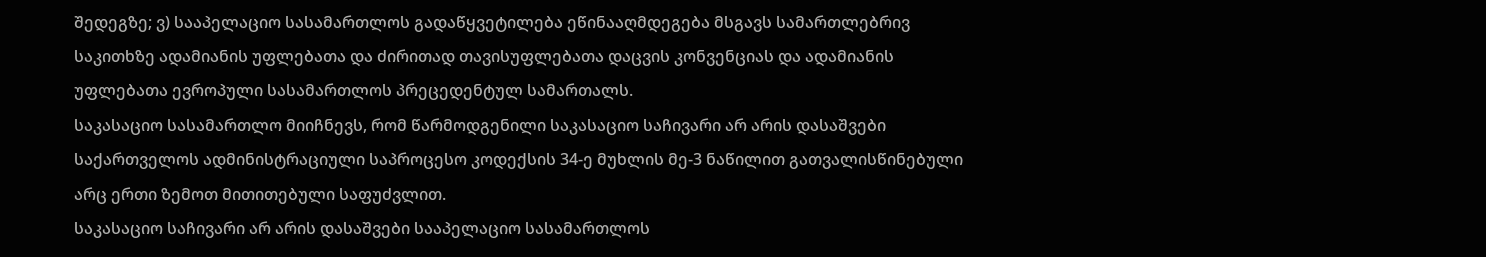შედეგზე; ვ) სააპელაციო სასამართლოს გადაწყვეტილება ეწინააღმდეგება მსგავს სამართლებრივ საკითხზე ადამიანის უფლებათა და ძირითად თავისუფლებათა დაცვის კონვენციას და ადამიანის უფლებათა ევროპული სასამართლოს პრეცედენტულ სამართალს.
საკასაციო სასამართლო მიიჩნევს, რომ წარმოდგენილი საკასაციო საჩივარი არ არის დასაშვები საქართველოს ადმინისტრაციული საპროცესო კოდექსის 34-ე მუხლის მე-3 ნაწილით გათვალისწინებული არც ერთი ზემოთ მითითებული საფუძვლით.
საკასაციო საჩივარი არ არის დასაშვები სააპელაციო სასამართლოს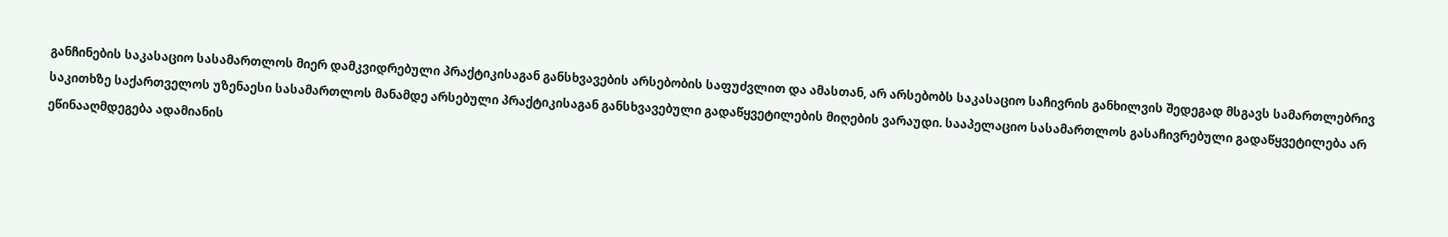განჩინების საკასაციო სასამართლოს მიერ დამკვიდრებული პრაქტიკისაგან განსხვავების არსებობის საფუძვლით და ამასთან, არ არსებობს საკასაციო საჩივრის განხილვის შედეგად მსგავს სამართლებრივ საკითხზე საქართველოს უზენაესი სასამართლოს მანამდე არსებული პრაქტიკისაგან განსხვავებული გადაწყვეტილების მიღების ვარაუდი. სააპელაციო სასამართლოს გასაჩივრებული გადაწყვეტილება არ ეწინააღმდეგება ადამიანის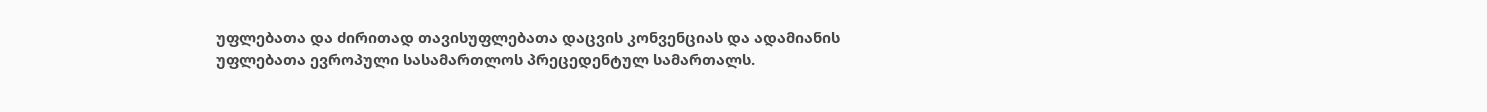უფლებათა და ძირითად თავისუფლებათა დაცვის კონვენციას და ადამიანის უფლებათა ევროპული სასამართლოს პრეცედენტულ სამართალს.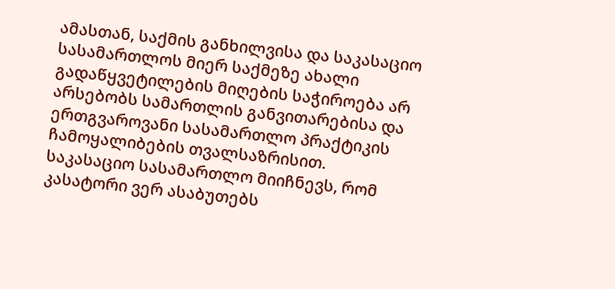ამასთან, საქმის განხილვისა და საკასაციო სასამართლოს მიერ საქმეზე ახალი გადაწყვეტილების მიღების საჭიროება არ არსებობს სამართლის განვითარებისა და ერთგვაროვანი სასამართლო პრაქტიკის ჩამოყალიბების თვალსაზრისით.
საკასაციო სასამართლო მიიჩნევს, რომ კასატორი ვერ ასაბუთებს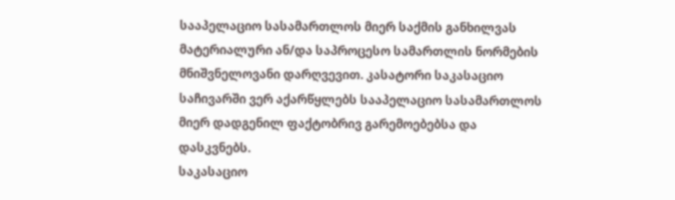სააპელაციო სასამართლოს მიერ საქმის განხილვას მატერიალური ან/და საპროცესო სამართლის ნორმების მნიშვნელოვანი დარღვევით. კასატორი საკასაციო საჩივარში ვერ აქარწყლებს სააპელაციო სასამართლოს მიერ დადგენილ ფაქტობრივ გარემოებებსა და დასკვნებს.
საკასაციო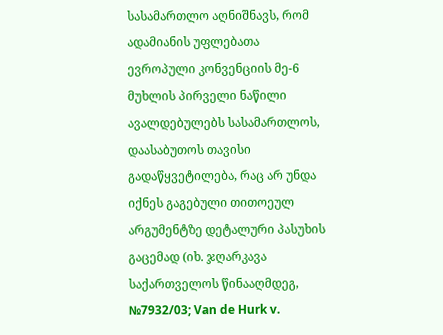სასამართლო აღნიშნავს, რომ ადამიანის უფლებათა ევროპული კონვენციის მე-6 მუხლის პირველი ნაწილი ავალდებულებს სასამართლოს, დაასაბუთოს თავისი გადაწყვეტილება, რაც არ უნდა იქნეს გაგებული თითოეულ არგუმენტზე დეტალური პასუხის გაცემად (იხ. ჯღარკავა საქართველოს წინააღმდეგ, №7932/03; Van de Hurk v.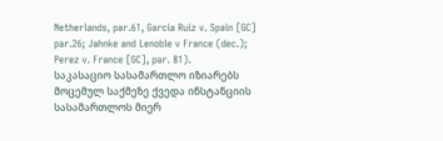Netherlands, par.61, Garcia Ruiz v. Spain [GC] par.26; Jahnke and Lenoble v France (dec.); Perez v. France [GC], par. 81).
საკასაციო სასამართლო იზიარებს მოცემულ საქმეზე ქვედა ინსტანციის სასამართლოს მიერ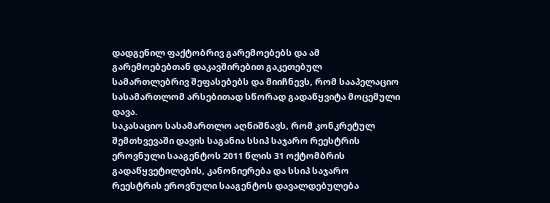დადგენილ ფაქტობრივ გარემოებებს და ამ გარემოებებთან დაკავშირებით გაკეთებულ სამართლებრივ შეფასებებს და მიიჩნევს, რომ სააპელაციო სასამართლომ არსებითად სწორად გადაწყვიტა მოცემული დავა.
საკასაციო სასამართლო აღნიშნავს, რომ კონკრეტულ შემთხვევაში დავის საგანია სსიპ საჯარო რეესტრის ეროვნული სააგენტოს 2011 წლის 31 ოქტომბრის გადაწყვეტილების, კანონიერება და სსიპ საჯარო რეესტრის ეროვნული სააგენტოს დავალდებულება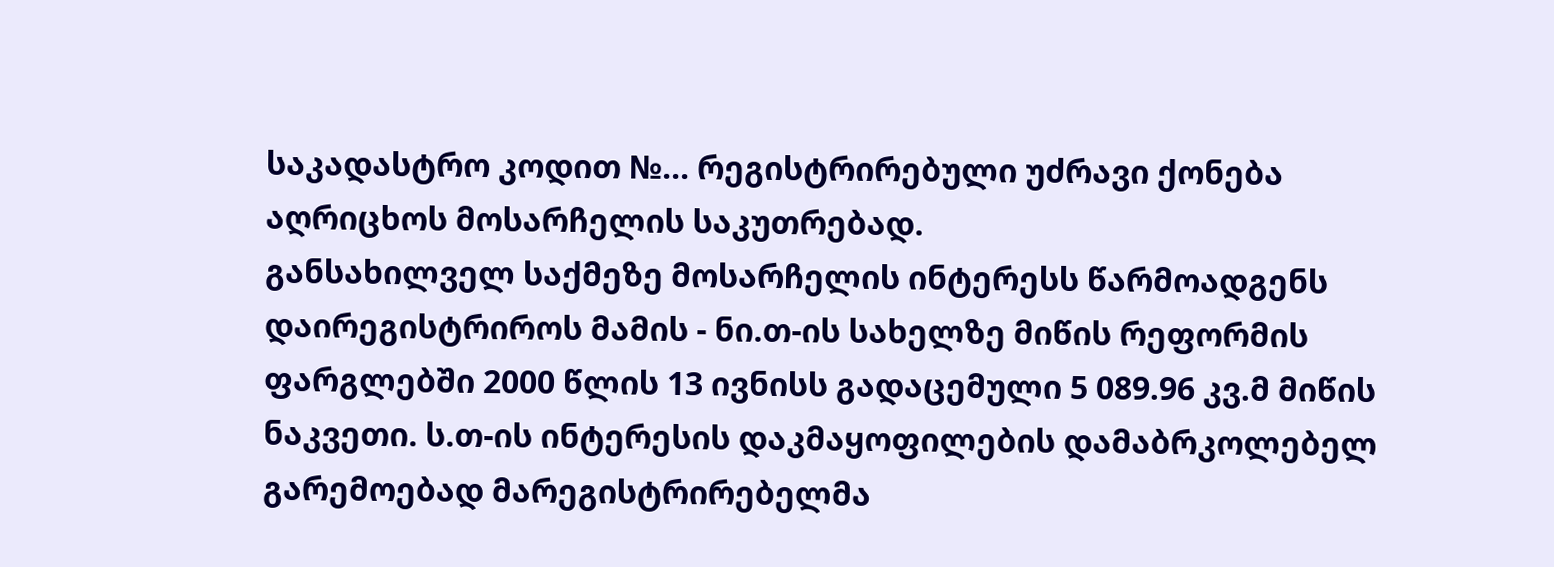საკადასტრო კოდით №... რეგისტრირებული უძრავი ქონება აღრიცხოს მოსარჩელის საკუთრებად.
განსახილველ საქმეზე მოსარჩელის ინტერესს წარმოადგენს დაირეგისტრიროს მამის - ნი.თ-ის სახელზე მიწის რეფორმის ფარგლებში 2000 წლის 13 ივნისს გადაცემული 5 089.96 კვ.მ მიწის ნაკვეთი. ს.თ-ის ინტერესის დაკმაყოფილების დამაბრკოლებელ გარემოებად მარეგისტრირებელმა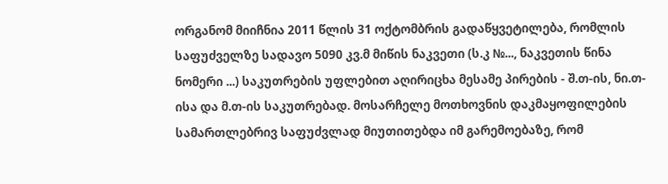ორგანომ მიიჩნია 2011 წლის 31 ოქტომბრის გადაწყვეტილება, რომლის საფუძველზე სადავო 5090 კვ.მ მიწის ნაკვეთი (ს.კ №..., ნაკვეთის წინა ნომერი ...) საკუთრების უფლებით აღირიცხა მესამე პირების - შ.თ-ის, ნი.თ-ისა და მ.თ-ის საკუთრებად. მოსარჩელე მოთხოვნის დაკმაყოფილების სამართლებრივ საფუძვლად მიუთითებდა იმ გარემოებაზე, რომ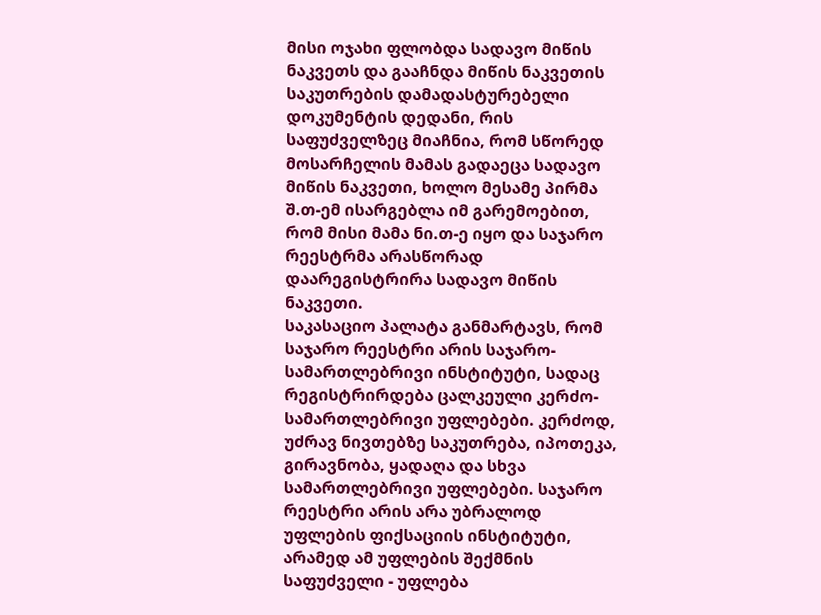მისი ოჯახი ფლობდა სადავო მიწის ნაკვეთს და გააჩნდა მიწის ნაკვეთის საკუთრების დამადასტურებელი დოკუმენტის დედანი, რის საფუძველზეც მიაჩნია, რომ სწორედ მოსარჩელის მამას გადაეცა სადავო მიწის ნაკვეთი, ხოლო მესამე პირმა შ.თ-ემ ისარგებლა იმ გარემოებით, რომ მისი მამა ნი.თ-ე იყო და საჯარო რეესტრმა არასწორად დაარეგისტრირა სადავო მიწის ნაკვეთი.
საკასაციო პალატა განმარტავს, რომ საჯარო რეესტრი არის საჯარო-სამართლებრივი ინსტიტუტი, სადაც რეგისტრირდება ცალკეული კერძო-სამართლებრივი უფლებები. კერძოდ, უძრავ ნივთებზე საკუთრება, იპოთეკა, გირავნობა, ყადაღა და სხვა სამართლებრივი უფლებები. საჯარო რეესტრი არის არა უბრალოდ უფლების ფიქსაციის ინსტიტუტი, არამედ ამ უფლების შექმნის საფუძველი - უფლება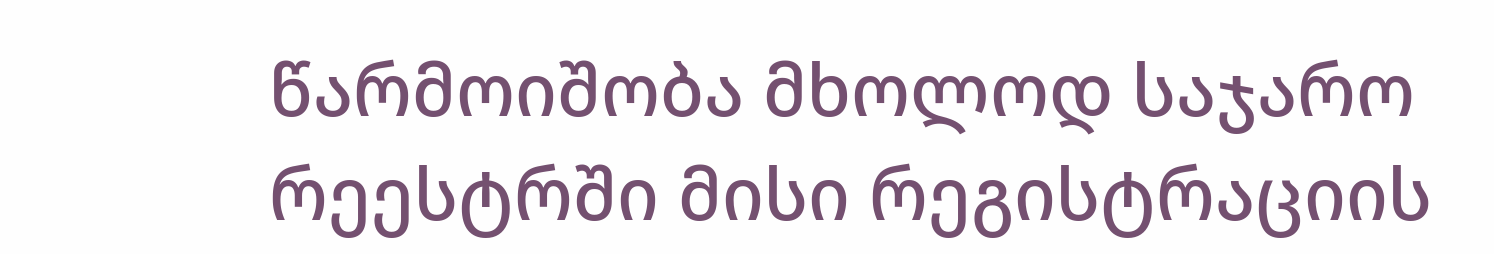წარმოიშობა მხოლოდ საჯარო რეესტრში მისი რეგისტრაციის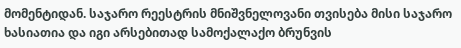მომენტიდან. საჯარო რეესტრის მნიშვნელოვანი თვისება მისი საჯარო ხასიათია და იგი არსებითად სამოქალაქო ბრუნვის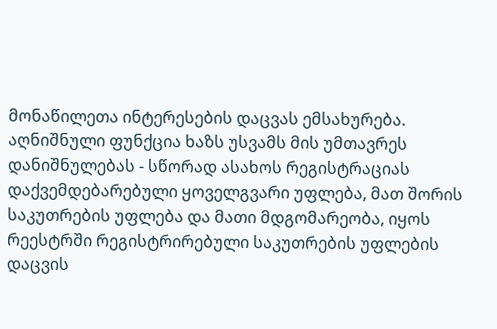მონაწილეთა ინტერესების დაცვას ემსახურება. აღნიშნული ფუნქცია ხაზს უსვამს მის უმთავრეს დანიშნულებას - სწორად ასახოს რეგისტრაციას დაქვემდებარებული ყოველგვარი უფლება, მათ შორის საკუთრების უფლება და მათი მდგომარეობა, იყოს რეესტრში რეგისტრირებული საკუთრების უფლების დაცვის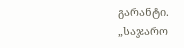გარანტი.
„საჯარო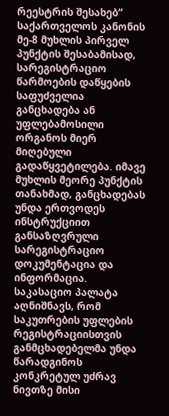რეესტრის შესახებ“ საქართველოს კანონის მე-8 მუხლის პირველ პუნქტის შესაბამისად, სარეგისტრაციო წარმოების დაწყების საფუძველია განცხადება ან უფლებამოსილი ორგანოს მიერ მიღებული გადაწყვეტილება. იმავე მუხლის მეორე პუნქტის თანახმად, განცხადებას უნდა ერთვოდეს ინსტრუქციით განსაზღვრული სარეგისტრაციო დოკუმენტაცია და ინფორმაცია.
საკასაციო პალატა აღნიშნავს, რომ საკუთრების უფლების რეგისტრაციისთვის განმცხადებელმა უნდა წარადგინოს კონკრეტულ უძრავ ნივთზე მისი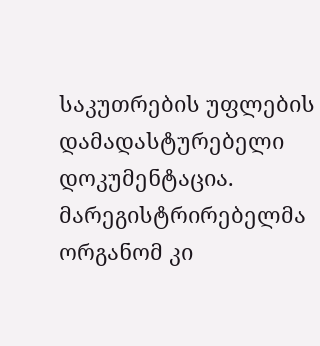საკუთრების უფლების დამადასტურებელი დოკუმენტაცია. მარეგისტრირებელმა ორგანომ კი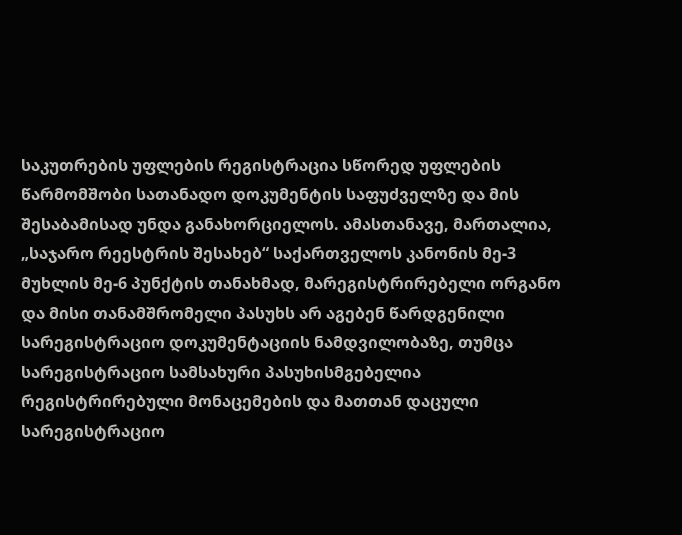საკუთრების უფლების რეგისტრაცია სწორედ უფლების წარმომშობი სათანადო დოკუმენტის საფუძველზე და მის შესაბამისად უნდა განახორციელოს. ამასთანავე, მართალია, „საჯარო რეესტრის შესახებ“ საქართველოს კანონის მე-3 მუხლის მე-6 პუნქტის თანახმად, მარეგისტრირებელი ორგანო და მისი თანამშრომელი პასუხს არ აგებენ წარდგენილი სარეგისტრაციო დოკუმენტაციის ნამდვილობაზე, თუმცა სარეგისტრაციო სამსახური პასუხისმგებელია რეგისტრირებული მონაცემების და მათთან დაცული სარეგისტრაციო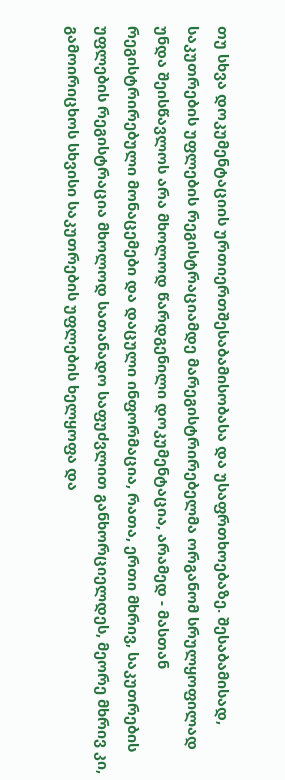თუ სხვა დოკუმენტაციის ურთიერთშესაბამისობასა და უსაფრთხოებაზე. შესაბამისად, საკუთრების უფლების რეგისტრაციამდე მარეგისტრირებელმა ორგანომ სრულყოფილად უნდა შეისწავლოს არა მხოლოდ წარდგენილი დოკუმენტაცია, არამედ - მასთან რეგისტრირებული მონაცემები და დაცული ინფორმაცია, რათა, ერთი მხრივ, საკუთრების უფლების რეგისტრაცია მხოლოდ სათანადო საფუძვლით განხორციელდეს, მეორე მხრივ კი, გამოირიცხოს სხვისი საკუთრების უფლების ხელყოფა და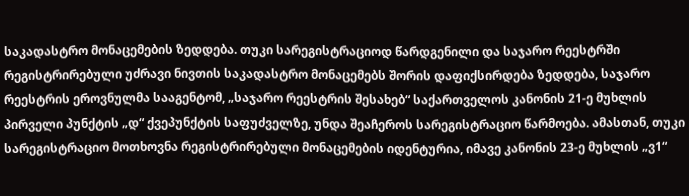საკადასტრო მონაცემების ზედდება. თუკი სარეგისტრაციოდ წარდგენილი და საჯარო რეესტრში რეგისტრირებული უძრავი ნივთის საკადასტრო მონაცემებს შორის დაფიქსირდება ზედდება, საჯარო რეესტრის ეროვნულმა სააგენტომ, „საჯარო რეესტრის შესახებ“ საქართველოს კანონის 21-ე მუხლის პირველი პუნქტის „დ“ ქვეპუნქტის საფუძველზე, უნდა შეაჩეროს სარეგისტრაციო წარმოება. ამასთან, თუკი სარეგისტრაციო მოთხოვნა რეგისტრირებული მონაცემების იდენტურია, იმავე კანონის 23-ე მუხლის „ვ1“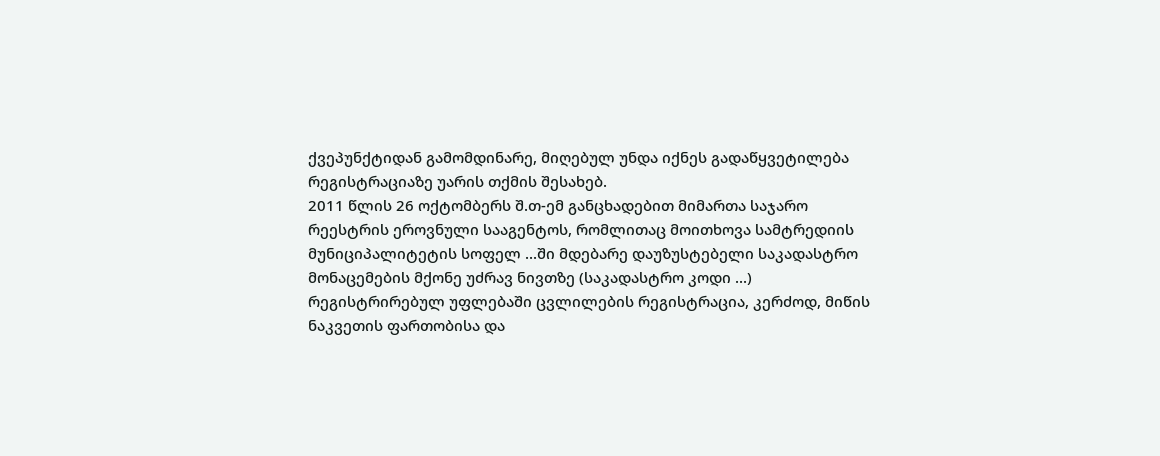ქვეპუნქტიდან გამომდინარე, მიღებულ უნდა იქნეს გადაწყვეტილება რეგისტრაციაზე უარის თქმის შესახებ.
2011 წლის 26 ოქტომბერს შ.თ-ემ განცხადებით მიმართა საჯარო რეესტრის ეროვნული სააგენტოს, რომლითაც მოითხოვა სამტრედიის მუნიციპალიტეტის სოფელ ...ში მდებარე დაუზუსტებელი საკადასტრო მონაცემების მქონე უძრავ ნივთზე (საკადასტრო კოდი ...) რეგისტრირებულ უფლებაში ცვლილების რეგისტრაცია, კერძოდ, მიწის ნაკვეთის ფართობისა და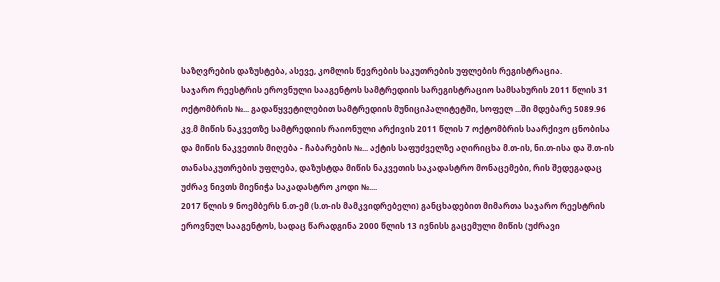საზღვრების დაზუსტება, ასევე, კომლის წევრების საკუთრების უფლების რეგისტრაცია.
საჯარო რეესტრის ეროვნული სააგენტოს სამტრედიის სარეგისტრაციო სამსახურის 2011 წლის 31 ოქტომბრის №... გადაწყვეტილებით სამტრედიის მუნიციპალიტეტში, სოფელ ...ში მდებარე 5089.96 კვ.მ მიწის ნაკვეთზე სამტრედიის რაიონული არქივის 2011 წლის 7 ოქტომბრის საარქივო ცნობისა და მიწის ნაკვეთის მიღება - ჩაბარების №... აქტის საფუძველზე აღირიცხა მ.თ-ის, ნი.თ-ისა და შ.თ-ის თანასაკუთრების უფლება, დაზუსტდა მიწის ნაკვეთის საკადასტრო მონაცემები, რის შედეგადაც უძრავ ნივთს მიენიჭა საკადასტრო კოდი №....
2017 წლის 9 ნოემბერს ნ.თ-ემ (ს.თ-ის მამკვიდრებელი) განცხადებით მიმართა საჯარო რეესტრის ეროვნულ სააგენტოს, სადაც წარადგინა 2000 წლის 13 ივნისს გაცემული მიწის (უძრავი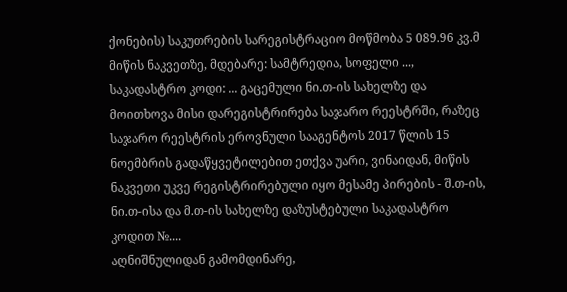ქონების) საკუთრების სარეგისტრაციო მოწმობა 5 089.96 კვ.მ მიწის ნაკვეთზე, მდებარე: სამტრედია, სოფელი ..., საკადასტრო კოდი: ... გაცემული ნი.თ-ის სახელზე და მოითხოვა მისი დარეგისტრირება საჯარო რეესტრში, რაზეც საჯარო რეესტრის ეროვნული სააგენტოს 2017 წლის 15 ნოემბრის გადაწყვეტილებით ეთქვა უარი, ვინაიდან, მიწის ნაკვეთი უკვე რეგისტრირებული იყო მესამე პირების - შ.თ-ის, ნი.თ-ისა და მ.თ-ის სახელზე დაზუსტებული საკადასტრო კოდით №....
აღნიშნულიდან გამომდინარე,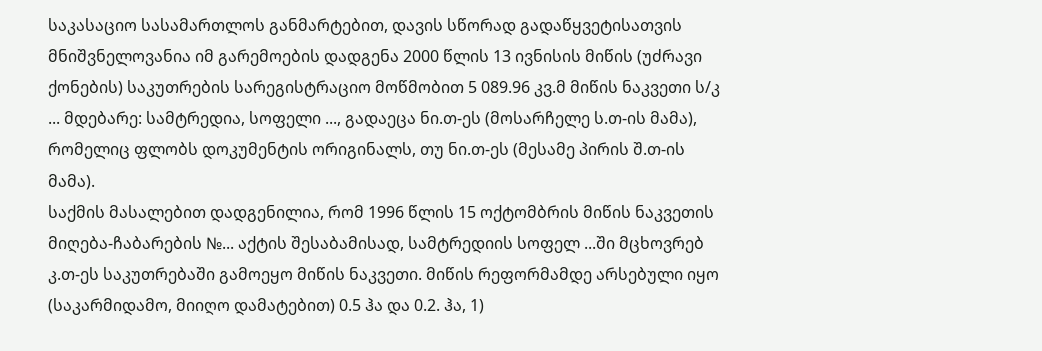საკასაციო სასამართლოს განმარტებით, დავის სწორად გადაწყვეტისათვის მნიშვნელოვანია იმ გარემოების დადგენა 2000 წლის 13 ივნისის მიწის (უძრავი ქონების) საკუთრების სარეგისტრაციო მოწმობით 5 089.96 კვ.მ მიწის ნაკვეთი ს/კ ... მდებარე: სამტრედია, სოფელი ..., გადაეცა ნი.თ-ეს (მოსარჩელე ს.თ-ის მამა), რომელიც ფლობს დოკუმენტის ორიგინალს, თუ ნი.თ-ეს (მესამე პირის შ.თ-ის მამა).
საქმის მასალებით დადგენილია, რომ 1996 წლის 15 ოქტომბრის მიწის ნაკვეთის მიღება-ჩაბარების №... აქტის შესაბამისად, სამტრედიის სოფელ ...ში მცხოვრებ კ.თ-ეს საკუთრებაში გამოეყო მიწის ნაკვეთი. მიწის რეფორმამდე არსებული იყო (საკარმიდამო, მიიღო დამატებით) 0.5 ჰა და 0.2. ჰა, 1)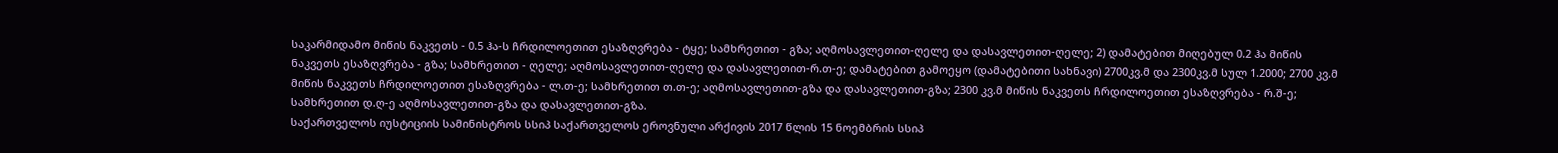საკარმიდამო მიწის ნაკვეთს - 0.5 ჰა-ს ჩრდილოეთით ესაზღვრება - ტყე; სამხრეთით - გზა; აღმოსავლეთით-ღელე და დასავლეთით-ღელე; 2) დამატებით მიღებულ 0.2 ჰა მიწის ნაკვეთს ესაზღვრება - გზა; სამხრეთით - ღელე; აღმოსავლეთით-ღელე და დასავლეთით-რ.თ-ე; დამატებით გამოეყო (დამატებითი სახნავი) 2700კვ.მ და 2300კვ.მ სულ 1.2000; 2700 კვ.მ მიწის ნაკვეთს ჩრდილოეთით ესაზღვრება - ლ.თ-ე; სამხრეთით თ.თ-ე; აღმოსავლეთით-გზა და დასავლეთით-გზა; 2300 კვ.მ მიწის ნაკვეთს ჩრდილოეთით ესაზღვრება - რ.შ-ე; სამხრეთით დ.ღ-ე აღმოსავლეთით-გზა და დასავლეთით-გზა.
საქართველოს იუსტიციის სამინისტროს სსიპ საქართველოს ეროვნული არქივის 2017 წლის 15 ნოემბრის სსიპ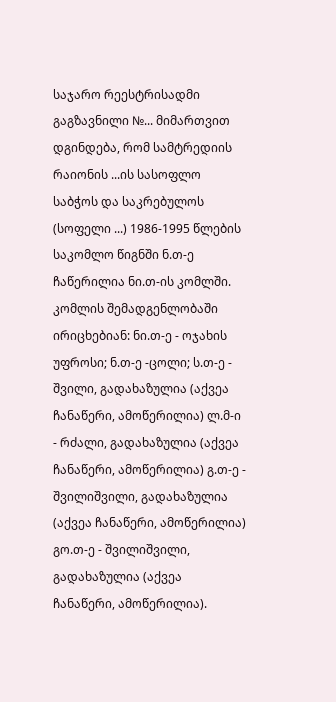საჯარო რეესტრისადმი გაგზავნილი №... მიმართვით დგინდება, რომ სამტრედიის რაიონის ...ის სასოფლო საბჭოს და საკრებულოს (სოფელი ...) 1986-1995 წლების საკომლო წიგნში ნ.თ-ე ჩაწერილია ნი.თ-ის კომლში. კომლის შემადგენლობაში ირიცხებიან: ნი.თ-ე - ოჯახის უფროსი; ნ.თ-ე -ცოლი; ს.თ-ე - შვილი, გადახაზულია (აქვეა ჩანაწერი, ამოწერილია) ლ.მ-ი - რძალი, გადახაზულია (აქვეა ჩანაწერი, ამოწერილია) გ.თ-ე - შვილიშვილი, გადახაზულია (აქვეა ჩანაწერი, ამოწერილია) გო.თ-ე - შვილიშვილი, გადახაზულია (აქვეა ჩანაწერი, ამოწერილია).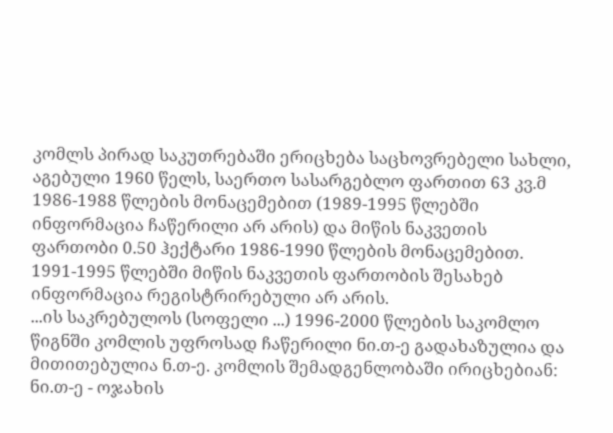კომლს პირად საკუთრებაში ერიცხება საცხოვრებელი სახლი, აგებული 1960 წელს, საერთო სასარგებლო ფართით 63 კვ.მ 1986-1988 წლების მონაცემებით (1989-1995 წლებში ინფორმაცია ჩაწერილი არ არის) და მიწის ნაკვეთის ფართობი 0.50 ჰექტარი 1986-1990 წლების მონაცემებით. 1991-1995 წლებში მიწის ნაკვეთის ფართობის შესახებ ინფორმაცია რეგისტრირებული არ არის.
...ის საკრებულოს (სოფელი ...) 1996-2000 წლების საკომლო წიგნში კომლის უფროსად ჩაწერილი ნი.თ-ე გადახაზულია და მითითებულია ნ.თ-ე. კომლის შემადგენლობაში ირიცხებიან: ნი.თ-ე - ოჯახის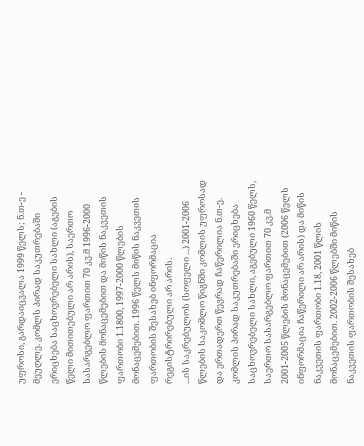უფროსი, გარდაიცვალა 1999 წელს; ნ.თ-ე - მეუღლე. კომლს პირად საკუთრებაში ერიცხება საცხოვრებელი სახლი (აგების წელი მითითებული არ არის), საერთო სასარგებლო ფართით 70 კვ.მ 1996-2000 წლების მონაცემებით და მიწის ნაკვეთის ფართობი 1.1800, 1997-2000 წლების მონაცემებით. 1996 წელს მიწის ნაკვეთის ფართობის შესახებ ინფორმაცია რეგისტრირებული არ არის.
...ის საკრებულოს (სოფელი ...) 2001-2006 წლების საკომლო წიგნში კომლის უფროსად და ერთადერთ წევრად ჩაწერილია ნ.თ-ე. კომლის პირად საკუთრებაში ერიცხება საცხოვრებელი სახლი, აგებული 1960 წელს, საერთო სასარგებლო ფართით 70 კვ.მ 2001-2005 წლების მონაცემებით (2006 წელს ინფორმაცია ჩაწერილი არ არის) და მიწის ნაკვეთის ფართობი 1.18, 2001 წლის მონაცემებით. 2002-2006 წლებში მიწის ნაკვეთის ფართობის შესახებ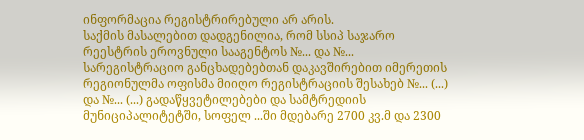ინფორმაცია რეგისტრირებული არ არის.
საქმის მასალებით დადგენილია, რომ სსიპ საჯარო რეესტრის ეროვნული სააგენტოს №... და №... სარეგისტრაციო განცხადებებთან დაკავშირებით იმერეთის რეგიონულმა ოფისმა მიიღო რეგისტრაციის შესახებ №... (...) და №... (...) გადაწყვეტილებები და სამტრედიის მუნიციპალიტეტში, სოფელ ...ში მდებარე 2700 კვ.მ და 2300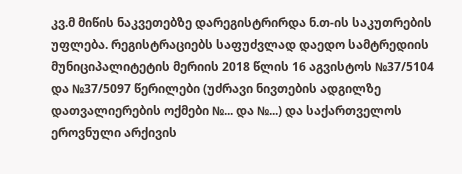კვ.მ მიწის ნაკვეთებზე დარეგისტრირდა ნ.თ-ის საკუთრების უფლება. რეგისტრაციებს საფუძვლად დაედო სამტრედიის მუნიციპალიტეტის მერიის 2018 წლის 16 აგვისტოს №37/5104 და №37/5097 წერილები (უძრავი ნივთების ადგილზე დათვალიერების ოქმები №... და №...) და საქართველოს ეროვნული არქივის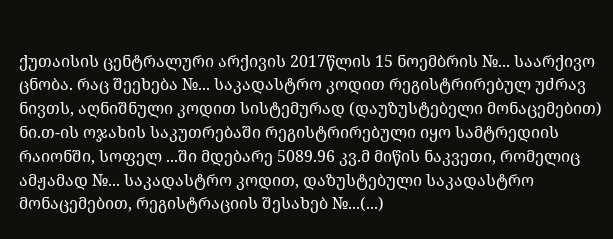ქუთაისის ცენტრალური არქივის 2017წლის 15 ნოემბრის №... საარქივო ცნობა. რაც შეეხება №... საკადასტრო კოდით რეგისტრირებულ უძრავ ნივთს, აღნიშნული კოდით სისტემურად (დაუზუსტებელი მონაცემებით) ნი.თ-ის ოჯახის საკუთრებაში რეგისტრირებული იყო სამტრედიის რაიონში, სოფელ ...ში მდებარე 5089.96 კვ.მ მიწის ნაკვეთი, რომელიც ამჟამად №... საკადასტრო კოდით, დაზუსტებული საკადასტრო მონაცემებით, რეგისტრაციის შესახებ №...(...)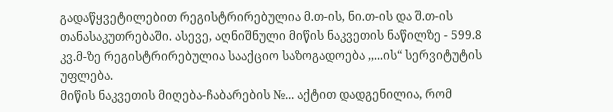გადაწყვეტილებით რეგისტრირებულია მ.თ-ის, ნი.თ-ის და შ.თ-ის თანასაკუთრებაში. ასევე, აღნიშნული მიწის ნაკვეთის ნაწილზე - 599.8 კვ.მ-ზე რეგისტრირებულია სააქციო საზოგადოება ,,...ის“ სერვიტუტის უფლება.
მიწის ნაკვეთის მიღება-ჩაბარების №... აქტით დადგენილია, რომ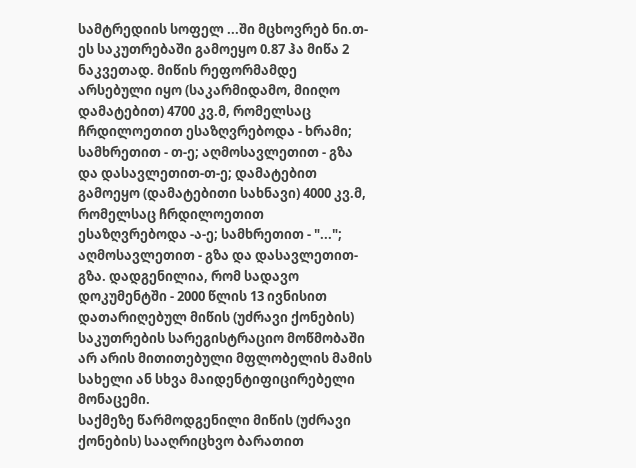სამტრედიის სოფელ ...ში მცხოვრებ ნი.თ-ეს საკუთრებაში გამოეყო 0.87 ჰა მიწა 2 ნაკვეთად. მიწის რეფორმამდე არსებული იყო (საკარმიდამო, მიიღო დამატებით) 4700 კვ.მ, რომელსაც ჩრდილოეთით ესაზღვრებოდა - ხრამი; სამხრეთით - თ-ე; აღმოსავლეთით - გზა და დასავლეთით-თ-ე; დამატებით გამოეყო (დამატებითი სახნავი) 4000 კვ.მ, რომელსაც ჩრდილოეთით ესაზღვრებოდა -ა-ე; სამხრეთით - "..."; აღმოსავლეთით - გზა და დასავლეთით-გზა. დადგენილია, რომ სადავო დოკუმენტში - 2000 წლის 13 ივნისით დათარიღებულ მიწის (უძრავი ქონების) საკუთრების სარეგისტრაციო მოწმობაში არ არის მითითებული მფლობელის მამის სახელი ან სხვა მაიდენტიფიცირებელი მონაცემი.
საქმეზე წარმოდგენილი მიწის (უძრავი ქონების) სააღრიცხვო ბარათით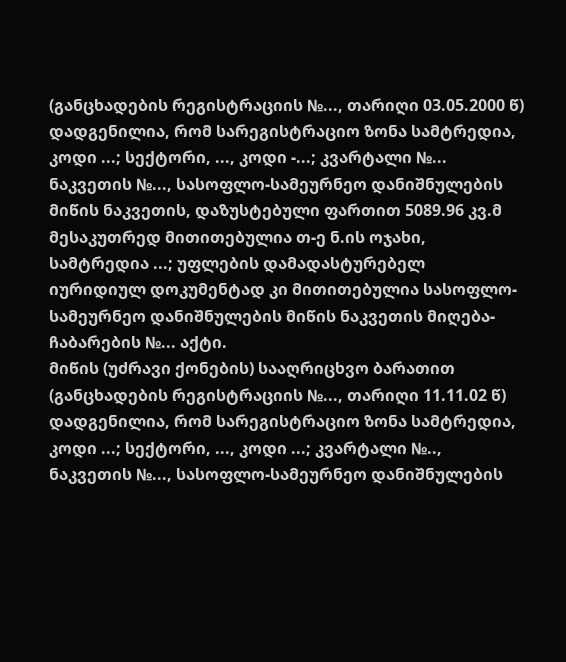(განცხადების რეგისტრაციის №..., თარიღი 03.05.2000 წ) დადგენილია, რომ სარეგისტრაციო ზონა სამტრედია, კოდი ...; სექტორი, ..., კოდი -...; კვარტალი №... ნაკვეთის №..., სასოფლო-სამეურნეო დანიშნულების მიწის ნაკვეთის, დაზუსტებული ფართით 5089.96 კვ.მ მესაკუთრედ მითითებულია თ-ე ნ.ის ოჯახი, სამტრედია ...; უფლების დამადასტურებელ იურიდიულ დოკუმენტად კი მითითებულია სასოფლო-სამეურნეო დანიშნულების მიწის ნაკვეთის მიღება-ჩაბარების №... აქტი.
მიწის (უძრავი ქონების) სააღრიცხვო ბარათით (განცხადების რეგისტრაციის №..., თარიღი 11.11.02 წ) დადგენილია, რომ სარეგისტრაციო ზონა სამტრედია, კოდი ...; სექტორი, ..., კოდი ...; კვარტალი №.., ნაკვეთის №..., სასოფლო-სამეურნეო დანიშნულების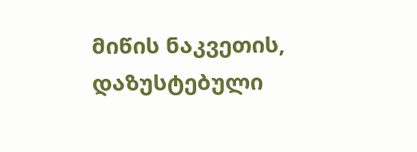მიწის ნაკვეთის, დაზუსტებული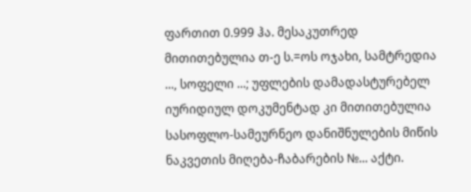ფართით 0.999 ჰა. მესაკუთრედ მითითებულია თ-ე ს.=ოს ოჯახი, სამტრედია ..., სოფელი ...; უფლების დამადასტურებელ იურიდიულ დოკუმენტად კი მითითებულია სასოფლო-სამეურნეო დანიშნულების მიწის ნაკვეთის მიღება-ჩაბარების №... აქტი.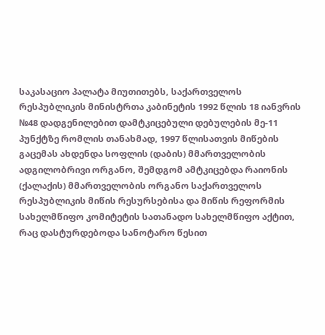საკასაციო პალატა მიუთითებს, საქართველოს რესპუბლიკის მინისტრთა კაბინეტის 1992 წლის 18 იანვრის №48 დადგენილებით დამტკიცებული დებულების მე-11 პუნქტზე რომლის თანახმად, 1997 წლისათვის მიწების გაცემას ახდენდა სოფლის (დაბის) მმართველობის ადგილობრივი ორგანო, შემდგომ ამტკიცებდა რაიონის (ქალაქის) მმართველობის ორგანო საქართველოს რესპუბლიკის მიწის რესურსებისა და მიწის რეფორმის სახელმწიფო კომიტეტის სათანადო სახელმწიფო აქტით, რაც დასტურდებოდა სანოტარო წესით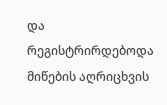და რეგისტრირდებოდა მიწების აღრიცხვის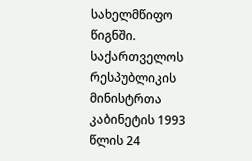სახელმწიფო წიგნში. საქართველოს რესპუბლიკის მინისტრთა კაბინეტის 1993 წლის 24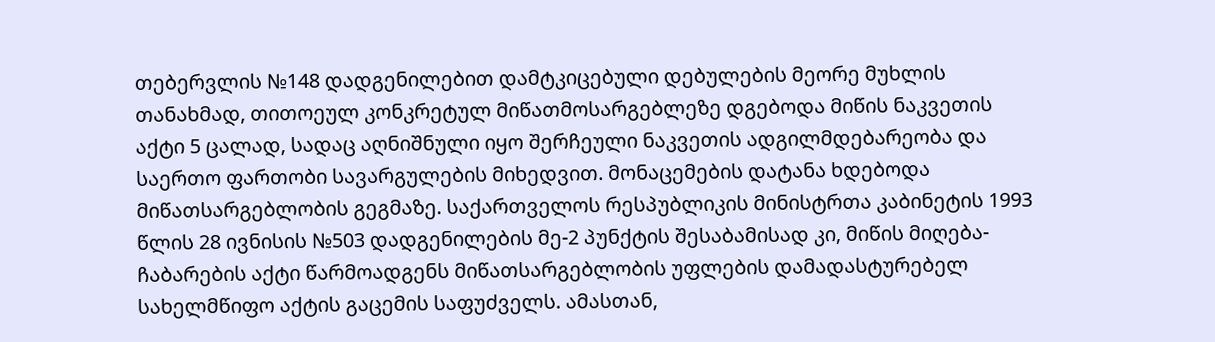თებერვლის №148 დადგენილებით დამტკიცებული დებულების მეორე მუხლის თანახმად, თითოეულ კონკრეტულ მიწათმოსარგებლეზე დგებოდა მიწის ნაკვეთის აქტი 5 ცალად, სადაც აღნიშნული იყო შერჩეული ნაკვეთის ადგილმდებარეობა და საერთო ფართობი სავარგულების მიხედვით. მონაცემების დატანა ხდებოდა მიწათსარგებლობის გეგმაზე. საქართველოს რესპუბლიკის მინისტრთა კაბინეტის 1993 წლის 28 ივნისის №503 დადგენილების მე-2 პუნქტის შესაბამისად კი, მიწის მიღება-ჩაბარების აქტი წარმოადგენს მიწათსარგებლობის უფლების დამადასტურებელ სახელმწიფო აქტის გაცემის საფუძველს. ამასთან,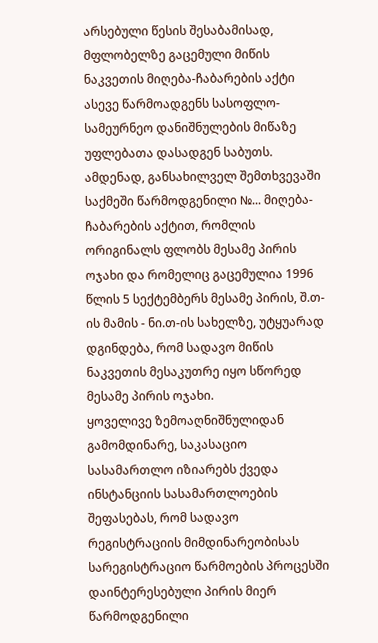არსებული წესის შესაბამისად, მფლობელზე გაცემული მიწის ნაკვეთის მიღება-ჩაბარების აქტი ასევე წარმოადგენს სასოფლო-სამეურნეო დანიშნულების მიწაზე უფლებათა დასადგენ საბუთს.
ამდენად, განსახილველ შემთხვევაში საქმეში წარმოდგენილი №... მიღება-ჩაბარების აქტით, რომლის ორიგინალს ფლობს მესამე პირის ოჯახი და რომელიც გაცემულია 1996 წლის 5 სექტემბერს მესამე პირის, შ.თ-ის მამის - ნი.თ-ის სახელზე, უტყუარად დგინდება, რომ სადავო მიწის ნაკვეთის მესაკუთრე იყო სწორედ მესამე პირის ოჯახი.
ყოველივე ზემოაღნიშნულიდან გამომდინარე, საკასაციო სასამართლო იზიარებს ქვედა ინსტანციის სასამართლოების შეფასებას, რომ სადავო რეგისტრაციის მიმდინარეობისას სარეგისტრაციო წარმოების პროცესში დაინტერესებული პირის მიერ წარმოდგენილი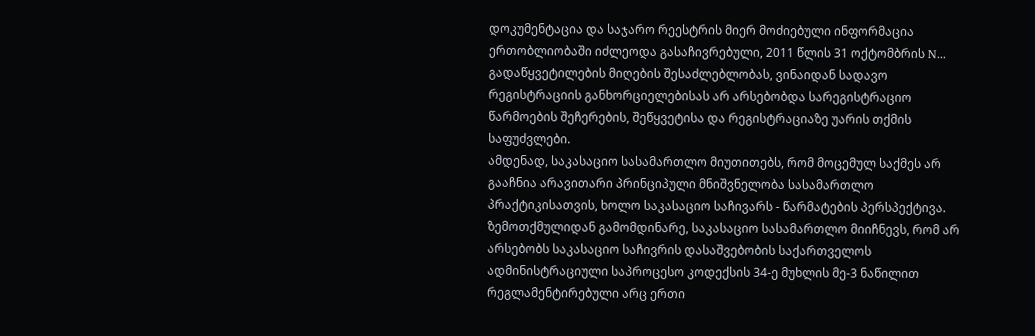დოკუმენტაცია და საჯარო რეესტრის მიერ მოძიებული ინფორმაცია ერთობლიობაში იძლეოდა გასაჩივრებული, 2011 წლის 31 ოქტომბრის N... გადაწყვეტილების მიღების შესაძლებლობას, ვინაიდან სადავო რეგისტრაციის განხორციელებისას არ არსებობდა სარეგისტრაციო წარმოების შეჩერების, შეწყვეტისა და რეგისტრაციაზე უარის თქმის საფუძვლები.
ამდენად, საკასაციო სასამართლო მიუთითებს, რომ მოცემულ საქმეს არ გააჩნია არავითარი პრინციპული მნიშვნელობა სასამართლო პრაქტიკისათვის, ხოლო საკასაციო საჩივარს - წარმატების პერსპექტივა.
ზემოთქმულიდან გამომდინარე, საკასაციო სასამართლო მიიჩნევს, რომ არ არსებობს საკასაციო საჩივრის დასაშვებობის საქართველოს ადმინისტრაციული საპროცესო კოდექსის 34-ე მუხლის მე-3 ნაწილით რეგლამენტირებული არც ერთი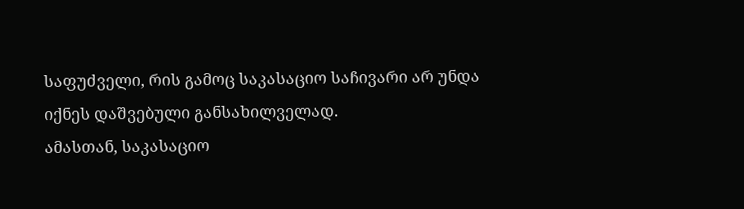საფუძველი, რის გამოც საკასაციო საჩივარი არ უნდა იქნეს დაშვებული განსახილველად.
ამასთან, საკასაციო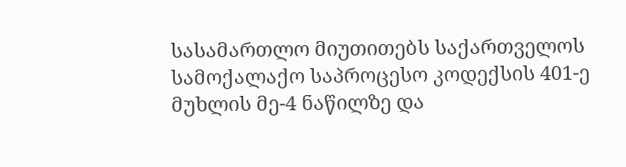სასამართლო მიუთითებს საქართველოს სამოქალაქო საპროცესო კოდექსის 401-ე მუხლის მე-4 ნაწილზე და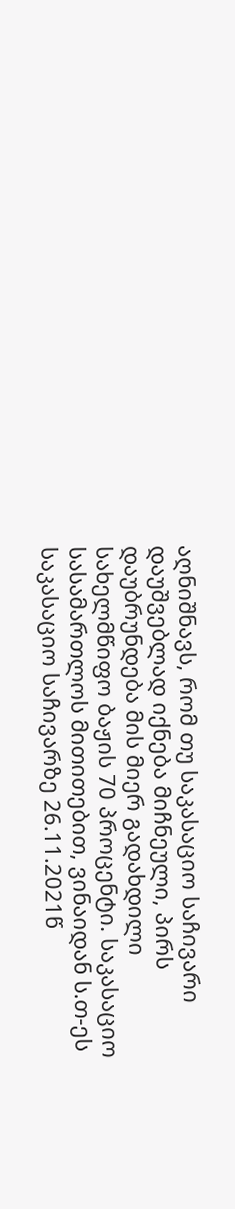აღნიშნავს, რომ თუ საკასაციო საჩივარი დაუშვებლად იქნება მიჩნეული, პირს დაუბრუნდება მის მიერ გადახდილი სახელმწიფო ბაჟის 70 პროცენტი. საკასაციო სასამართლოს მითითებით, ვინაიდან ს.თ-ეს საკასაციო საჩივარზე 26.11.2021წ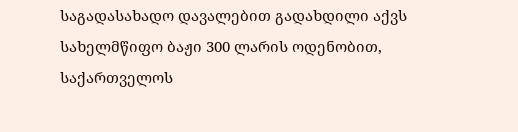საგადასახადო დავალებით გადახდილი აქვს სახელმწიფო ბაჟი 300 ლარის ოდენობით, საქართველოს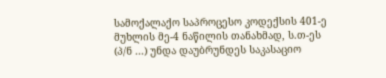სამოქალაქო საპროცესო კოდექსის 401-ე მუხლის მე-4 ნაწილის თანახმად, ს.თ-ეს (პ/ნ ...) უნდა დაუბრუნდეს საკასაციო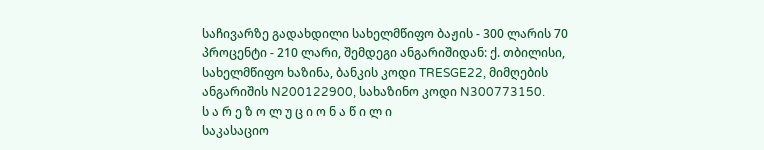საჩივარზე გადახდილი სახელმწიფო ბაჟის - 300 ლარის 70 პროცენტი - 210 ლარი, შემდეგი ანგარიშიდან: ქ. თბილისი, სახელმწიფო ხაზინა, ბანკის კოდი TRESGE22, მიმღების ანგარიშის N200122900, სახაზინო კოდი N300773150.
ს ა რ ე ზ ო ლ უ ც ი ო ნ ა წ ი ლ ი
საკასაციო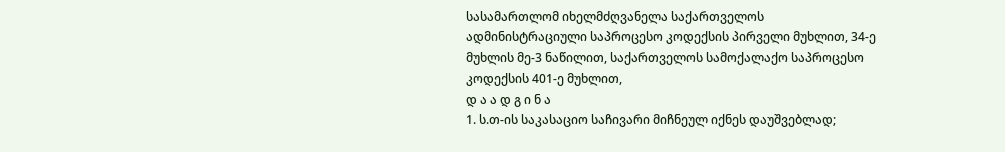სასამართლომ იხელმძღვანელა საქართველოს ადმინისტრაციული საპროცესო კოდექსის პირველი მუხლით, 34-ე მუხლის მე-3 ნაწილით, საქართველოს სამოქალაქო საპროცესო კოდექსის 401-ე მუხლით,
დ ა ა დ გ ი ნ ა
1. ს.თ-ის საკასაციო საჩივარი მიჩნეულ იქნეს დაუშვებლად;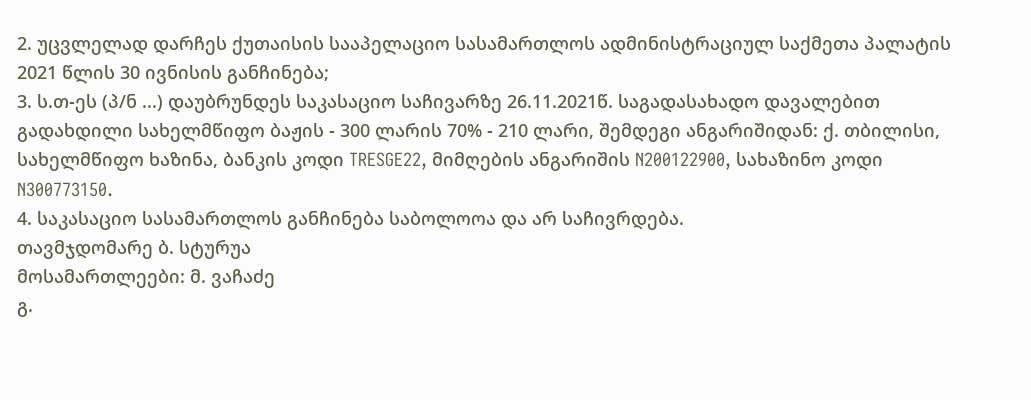2. უცვლელად დარჩეს ქუთაისის სააპელაციო სასამართლოს ადმინისტრაციულ საქმეთა პალატის 2021 წლის 30 ივნისის განჩინება;
3. ს.თ-ეს (პ/ნ ...) დაუბრუნდეს საკასაციო საჩივარზე 26.11.2021წ. საგადასახადო დავალებით გადახდილი სახელმწიფო ბაჟის - 300 ლარის 70% - 210 ლარი, შემდეგი ანგარიშიდან: ქ. თბილისი, სახელმწიფო ხაზინა, ბანკის კოდი TRESGE22, მიმღების ანგარიშის N200122900, სახაზინო კოდი N300773150.
4. საკასაციო სასამართლოს განჩინება საბოლოოა და არ საჩივრდება.
თავმჯდომარე ბ. სტურუა
მოსამართლეები: მ. ვაჩაძე
გ.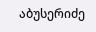აბუსერიძე